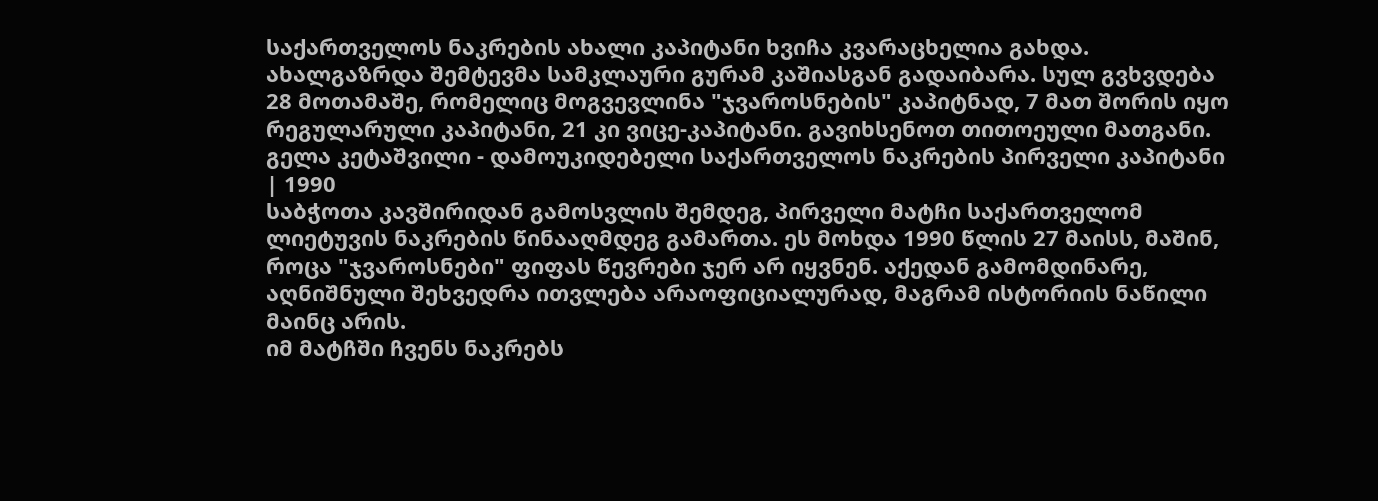საქართველოს ნაკრების ახალი კაპიტანი ხვიჩა კვარაცხელია გახდა. ახალგაზრდა შემტევმა სამკლაური გურამ კაშიასგან გადაიბარა. სულ გვხვდება 28 მოთამაშე, რომელიც მოგვევლინა "ჯვაროსნების" კაპიტნად, 7 მათ შორის იყო რეგულარული კაპიტანი, 21 კი ვიცე-კაპიტანი. გავიხსენოთ თითოეული მათგანი.
გელა კეტაშვილი - დამოუკიდებელი საქართველოს ნაკრების პირველი კაპიტანი | 1990
საბჭოთა კავშირიდან გამოსვლის შემდეგ, პირველი მატჩი საქართველომ ლიეტუვის ნაკრების წინააღმდეგ გამართა. ეს მოხდა 1990 წლის 27 მაისს, მაშინ, როცა "ჯვაროსნები" ფიფას წევრები ჯერ არ იყვნენ. აქედან გამომდინარე, აღნიშნული შეხვედრა ითვლება არაოფიციალურად, მაგრამ ისტორიის ნაწილი მაინც არის.
იმ მატჩში ჩვენს ნაკრებს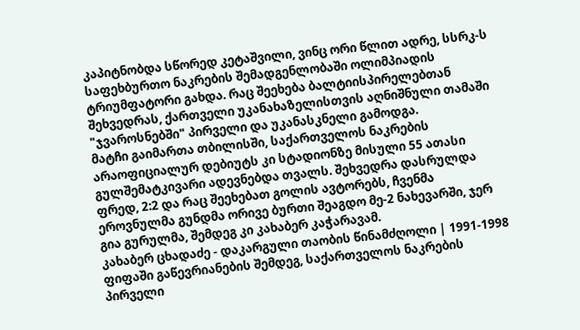კაპიტნობდა სწორედ კეტაშვილი, ვინც ორი წლით ადრე, სსრკ-ს საფეხბურთო ნაკრების შემადგენლობაში ოლიმპიადის ტრიუმფატორი გახდა. რაც შეეხება ბალტიისპირელებთან შეხვედრას, ქართველი უკანახაზელისთვის აღნიშნული თამაში "ჯვაროსნებში" პირველი და უკანასკნელი გამოდგა.
მატჩი გაიმართა თბილისში, საქართველოს ნაკრების არაოფიციალურ დებიუტს კი სტადიონზე მისული 55 ათასი გულშემატკივარი ადევნებდა თვალს. შეხვედრა დასრულდა ფრედ, 2:2 და რაც შეეხებათ გოლის ავტორებს, ჩვენმა ეროვნულმა გუნდმა ორივე ბურთი შეაგდო მე-2 ნახევარში, ჯერ გია გურულმა, შემდეგ კი კახაბერ კაჭარავამ.
კახაბერ ცხადაძე - დაკარგული თაობის წინამძღოლი | 1991-1998
ფიფაში გაწევრიანების შემდეგ, საქართველოს ნაკრების პირველი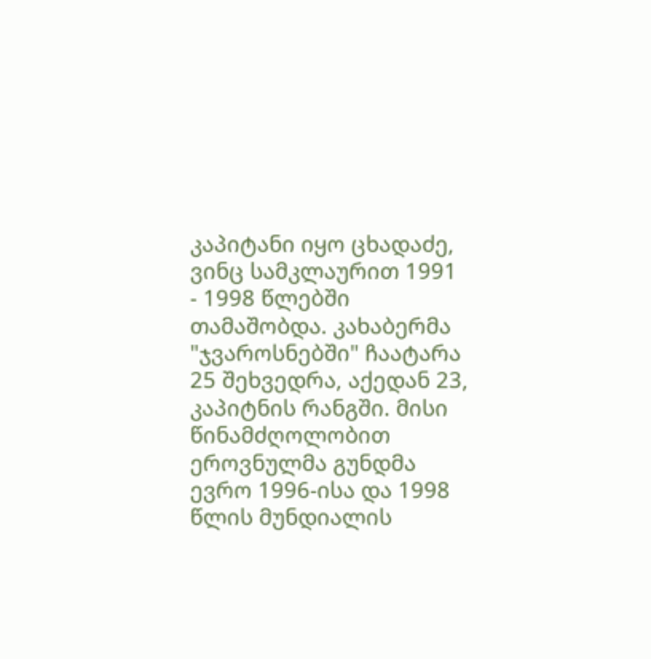კაპიტანი იყო ცხადაძე, ვინც სამკლაურით 1991 - 1998 წლებში თამაშობდა. კახაბერმა "ჯვაროსნებში" ჩაატარა 25 შეხვედრა, აქედან 23, კაპიტნის რანგში. მისი წინამძღოლობით ეროვნულმა გუნდმა ევრო 1996-ისა და 1998 წლის მუნდიალის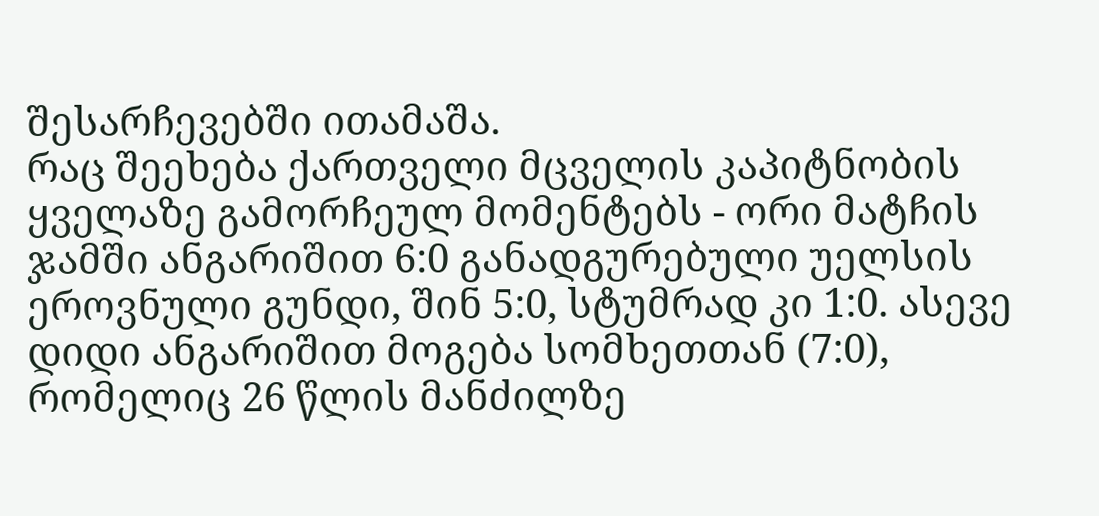შესარჩევებში ითამაშა.
რაც შეეხება ქართველი მცველის კაპიტნობის ყველაზე გამორჩეულ მომენტებს - ორი მატჩის ჯამში ანგარიშით 6:0 განადგურებული უელსის ეროვნული გუნდი, შინ 5:0, სტუმრად კი 1:0. ასევე დიდი ანგარიშით მოგება სომხეთთან (7:0), რომელიც 26 წლის მანძილზე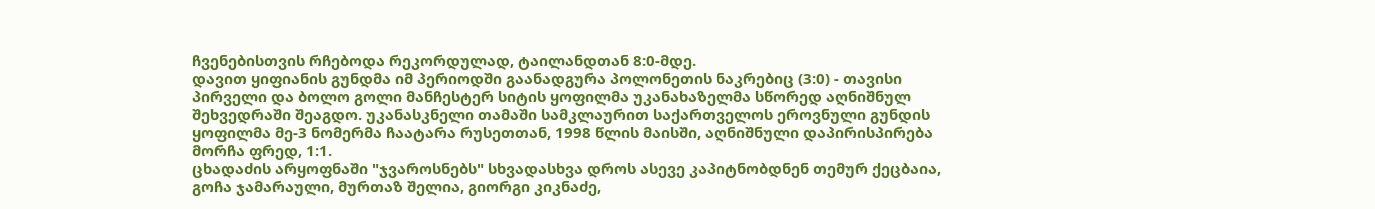ჩვენებისთვის რჩებოდა რეკორდულად, ტაილანდთან 8:0-მდე.
დავით ყიფიანის გუნდმა იმ პერიოდში გაანადგურა პოლონეთის ნაკრებიც (3:0) - თავისი პირველი და ბოლო გოლი მანჩესტერ სიტის ყოფილმა უკანახაზელმა სწორედ აღნიშნულ შეხვედრაში შეაგდო. უკანასკნელი თამაში სამკლაურით საქართველოს ეროვნული გუნდის ყოფილმა მე-3 ნომერმა ჩაატარა რუსეთთან, 1998 წლის მაისში, აღნიშნული დაპირისპირება მორჩა ფრედ, 1:1.
ცხადაძის არყოფნაში "ჯვაროსნებს" სხვადასხვა დროს ასევე კაპიტნობდნენ თემურ ქეცბაია, გოჩა ჯამარაული, მურთაზ შელია, გიორგი კიკნაძე,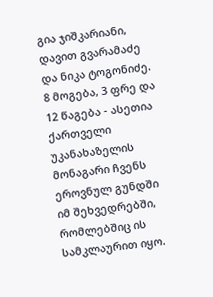გია ჯიშკარიანი, დავით გვარამაძე და ნიკა ტოგონიძე. 8 მოგება, 3 ფრე და 12 წაგება - ასეთია ქართველი უკანახაზელის მონაგარი ჩვენს ეროვნულ გუნდში იმ შეხვედრებში, რომლებშიც ის სამკლაურით იყო.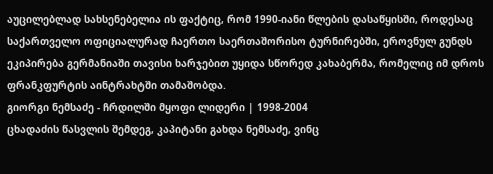აუცილებლად სახსენებელია ის ფაქტიც, რომ 1990-იანი წლების დასაწყისში, როდესაც საქართველო ოფიციალურად ჩაერთო საერთაშორისო ტურნირებში, ეროვნულ გუნდს ეკიპირება გერმანიაში თავისი ხარჯებით უყიდა სწორედ კახაბერმა, რომელიც იმ დროს ფრანკფურტის აინტრახტში თამაშობდა.
გიორგი ნემსაძე - ჩრდილში მყოფი ლიდერი | 1998-2004
ცხადაძის წასვლის შემდეგ, კაპიტანი გახდა ნემსაძე, ვინც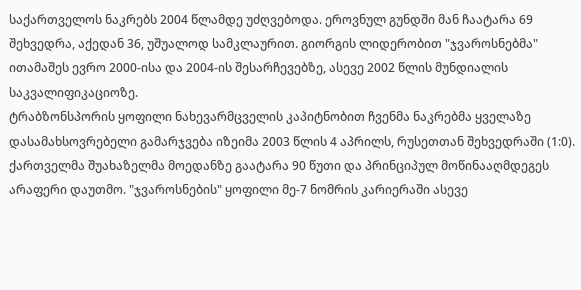საქართველოს ნაკრებს 2004 წლამდე უძღვებოდა. ეროვნულ გუნდში მან ჩაატარა 69 შეხვედრა, აქედან 36, უშუალოდ სამკლაურით. გიორგის ლიდერობით "ჯვაროსნებმა" ითამაშეს ევრო 2000-ისა და 2004-ის შესარჩევებზე, ასევე 2002 წლის მუნდიალის საკვალიფიკაციოზე.
ტრაბზონსპორის ყოფილი ნახევარმცველის კაპიტნობით ჩვენმა ნაკრებმა ყველაზე დასამახსოვრებელი გამარჯვება იზეიმა 2003 წლის 4 აპრილს, რუსეთთან შეხვედრაში (1:0). ქართველმა შუახაზელმა მოედანზე გაატარა 90 წუთი და პრინციპულ მოწინააღმდეგეს არაფერი დაუთმო. "ჯვაროსნების" ყოფილი მე-7 ნომრის კარიერაში ასევე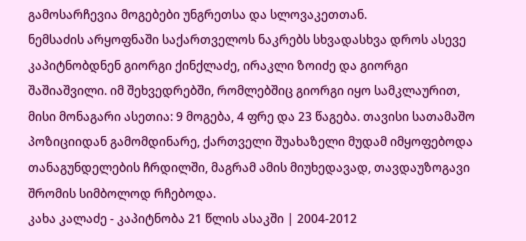გამოსარჩევია მოგებები უნგრეთსა და სლოვაკეთთან.
ნემსაძის არყოფნაში საქართველოს ნაკრებს სხვადასხვა დროს ასევე კაპიტნობდნენ გიორგი ქინქლაძე, ირაკლი ზოიძე და გიორგი შაშიაშვილი. იმ შეხვედრებში, რომლებშიც გიორგი იყო სამკლაურით, მისი მონაგარი ასეთია: 9 მოგება, 4 ფრე და 23 წაგება. თავისი სათამაშო პოზიციიდან გამომდინარე, ქართველი შუახაზელი მუდამ იმყოფებოდა თანაგუნდელების ჩრდილში, მაგრამ ამის მიუხედავად, თავდაუზოგავი შრომის სიმბოლოდ რჩებოდა.
კახა კალაძე - კაპიტნობა 21 წლის ასაკში | 2004-2012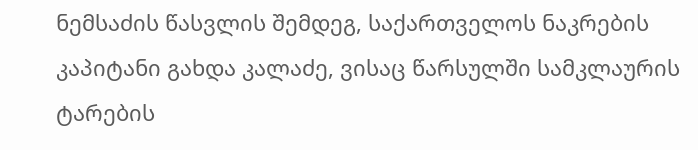ნემსაძის წასვლის შემდეგ, საქართველოს ნაკრების კაპიტანი გახდა კალაძე, ვისაც წარსულში სამკლაურის ტარების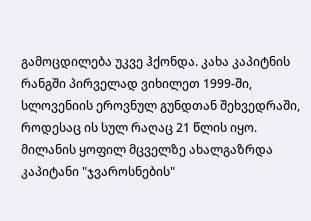გამოცდილება უკვე ჰქონდა. კახა კაპიტნის რანგში პირველად ვიხილეთ 1999-ში, სლოვენიის ეროვნულ გუნდთან შეხვედრაში, როდესაც ის სულ რაღაც 21 წლის იყო.
მილანის ყოფილ მცველზე ახალგაზრდა კაპიტანი "ჯვაროსნების"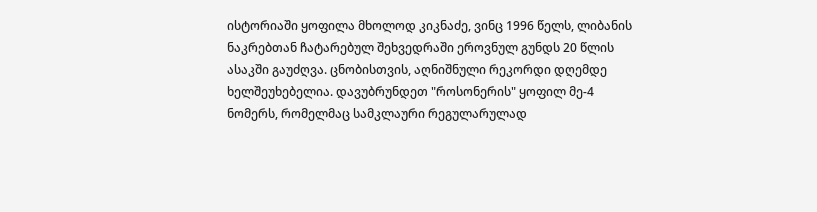ისტორიაში ყოფილა მხოლოდ კიკნაძე, ვინც 1996 წელს, ლიბანის ნაკრებთან ჩატარებულ შეხვედრაში ეროვნულ გუნდს 20 წლის ასაკში გაუძღვა. ცნობისთვის, აღნიშნული რეკორდი დღემდე ხელშეუხებელია. დავუბრუნდეთ "როსონერის" ყოფილ მე-4 ნომერს, რომელმაც სამკლაური რეგულარულად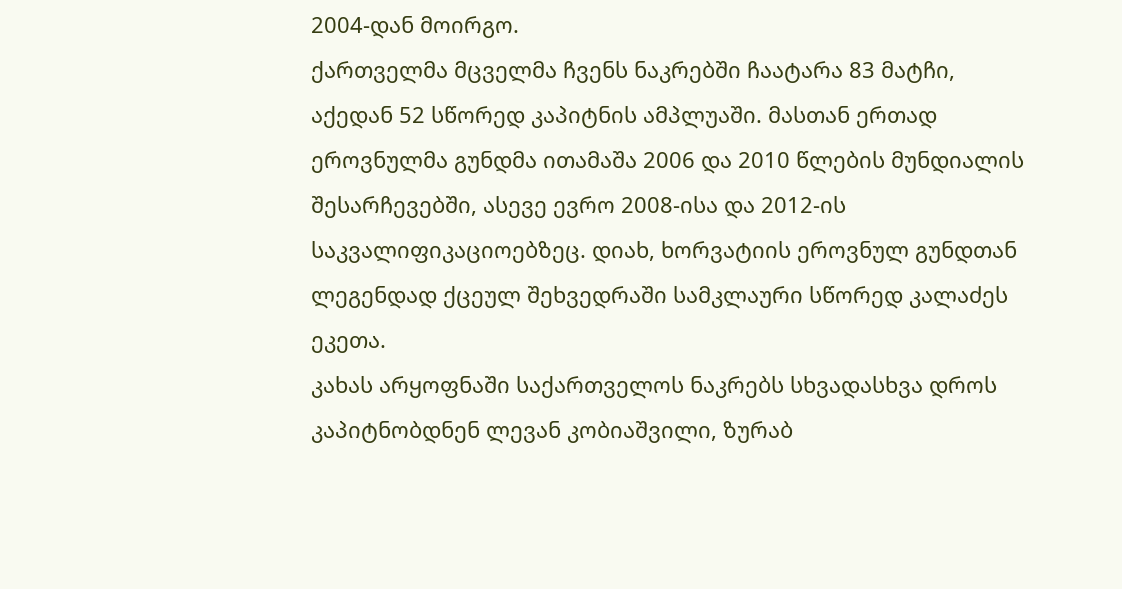2004-დან მოირგო.
ქართველმა მცველმა ჩვენს ნაკრებში ჩაატარა 83 მატჩი, აქედან 52 სწორედ კაპიტნის ამპლუაში. მასთან ერთად ეროვნულმა გუნდმა ითამაშა 2006 და 2010 წლების მუნდიალის შესარჩევებში, ასევე ევრო 2008-ისა და 2012-ის საკვალიფიკაციოებზეც. დიახ, ხორვატიის ეროვნულ გუნდთან ლეგენდად ქცეულ შეხვედრაში სამკლაური სწორედ კალაძეს ეკეთა.
კახას არყოფნაში საქართველოს ნაკრებს სხვადასხვა დროს კაპიტნობდნენ ლევან კობიაშვილი, ზურაბ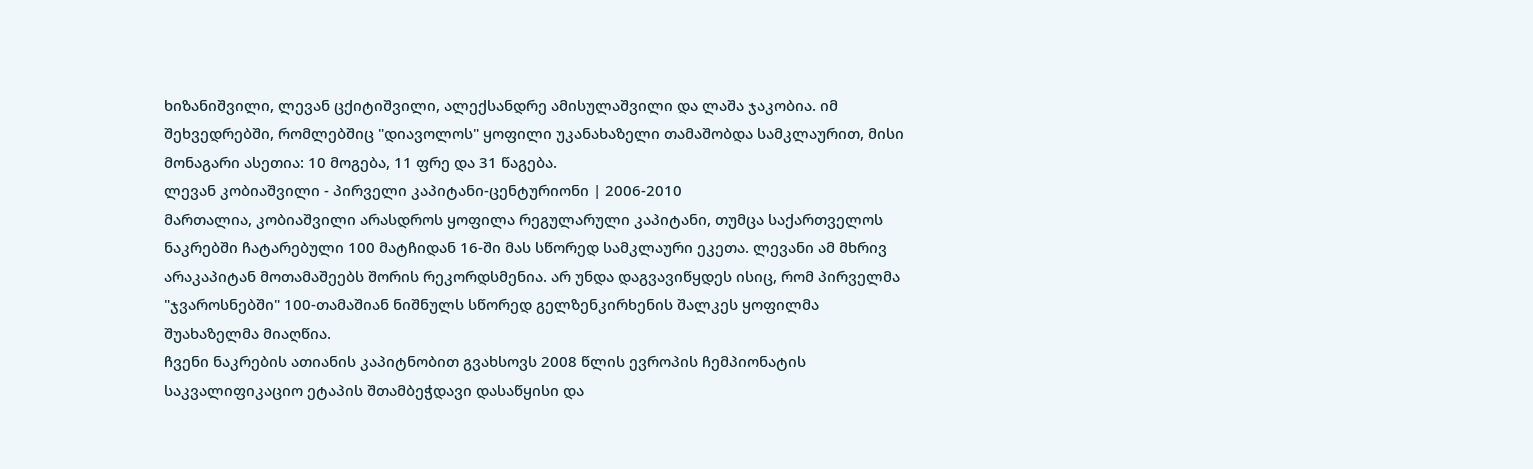ხიზანიშვილი, ლევან ცქიტიშვილი, ალექსანდრე ამისულაშვილი და ლაშა ჯაკობია. იმ შეხვედრებში, რომლებშიც "დიავოლოს" ყოფილი უკანახაზელი თამაშობდა სამკლაურით, მისი მონაგარი ასეთია: 10 მოგება, 11 ფრე და 31 წაგება.
ლევან კობიაშვილი - პირველი კაპიტანი-ცენტურიონი | 2006-2010
მართალია, კობიაშვილი არასდროს ყოფილა რეგულარული კაპიტანი, თუმცა საქართველოს ნაკრებში ჩატარებული 100 მატჩიდან 16-ში მას სწორედ სამკლაური ეკეთა. ლევანი ამ მხრივ არაკაპიტან მოთამაშეებს შორის რეკორდსმენია. არ უნდა დაგვავიწყდეს ისიც, რომ პირველმა "ჯვაროსნებში" 100-თამაშიან ნიშნულს სწორედ გელზენკირხენის შალკეს ყოფილმა შუახაზელმა მიაღწია.
ჩვენი ნაკრების ათიანის კაპიტნობით გვახსოვს 2008 წლის ევროპის ჩემპიონატის საკვალიფიკაციო ეტაპის შთამბეჭდავი დასაწყისი და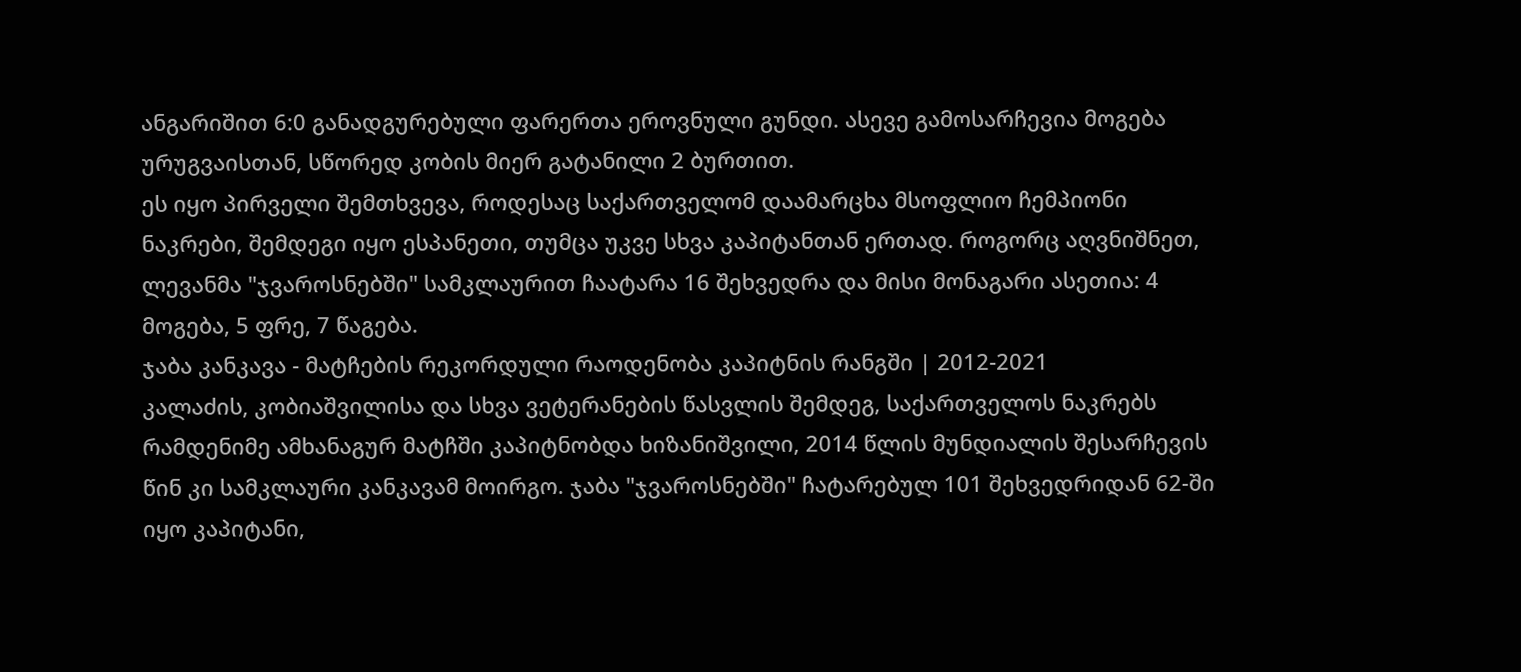ანგარიშით 6:0 განადგურებული ფარერთა ეროვნული გუნდი. ასევე გამოსარჩევია მოგება ურუგვაისთან, სწორედ კობის მიერ გატანილი 2 ბურთით.
ეს იყო პირველი შემთხვევა, როდესაც საქართველომ დაამარცხა მსოფლიო ჩემპიონი ნაკრები, შემდეგი იყო ესპანეთი, თუმცა უკვე სხვა კაპიტანთან ერთად. როგორც აღვნიშნეთ, ლევანმა "ჯვაროსნებში" სამკლაურით ჩაატარა 16 შეხვედრა და მისი მონაგარი ასეთია: 4 მოგება, 5 ფრე, 7 წაგება.
ჯაბა კანკავა - მატჩების რეკორდული რაოდენობა კაპიტნის რანგში | 2012-2021
კალაძის, კობიაშვილისა და სხვა ვეტერანების წასვლის შემდეგ, საქართველოს ნაკრებს რამდენიმე ამხანაგურ მატჩში კაპიტნობდა ხიზანიშვილი, 2014 წლის მუნდიალის შესარჩევის წინ კი სამკლაური კანკავამ მოირგო. ჯაბა "ჯვაროსნებში" ჩატარებულ 101 შეხვედრიდან 62-ში იყო კაპიტანი,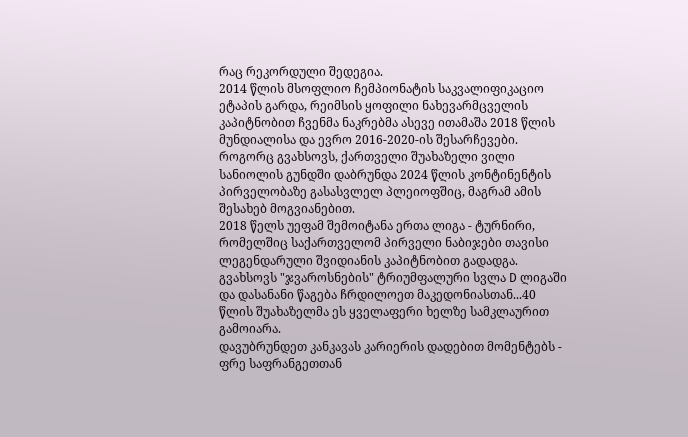რაც რეკორდული შედეგია.
2014 წლის მსოფლიო ჩემპიონატის საკვალიფიკაციო ეტაპის გარდა, რეიმსის ყოფილი ნახევარმცველის კაპიტნობით ჩვენმა ნაკრებმა ასევე ითამაშა 2018 წლის მუნდიალისა და ევრო 2016-2020-ის შესარჩევები. როგორც გვახსოვს, ქართველი შუახაზელი ვილი სანიოლის გუნდში დაბრუნდა 2024 წლის კონტინენტის პირველობაზე გასასვლელ პლეიოფშიც, მაგრამ ამის შესახებ მოგვიანებით.
2018 წელს უეფამ შემოიტანა ერთა ლიგა - ტურნირი, რომელშიც საქართველომ პირველი ნაბიჯები თავისი ლეგენდარული შვიდიანის კაპიტნობით გადადგა. გვახსოვს "ჯვაროსნების" ტრიუმფალური სვლა D ლიგაში და დასანანი წაგება ჩრდილოეთ მაკედონიასთან...40 წლის შუახაზელმა ეს ყველაფერი ხელზე სამკლაურით გამოიარა.
დავუბრუნდეთ კანკავას კარიერის დადებით მომენტებს - ფრე საფრანგეთთან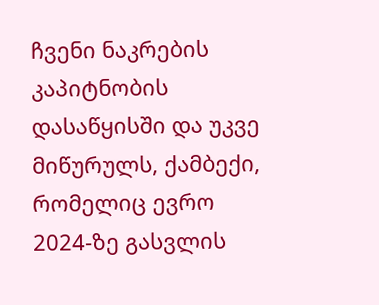ჩვენი ნაკრების კაპიტნობის დასაწყისში და უკვე მიწურულს, ქამბექი, რომელიც ევრო 2024-ზე გასვლის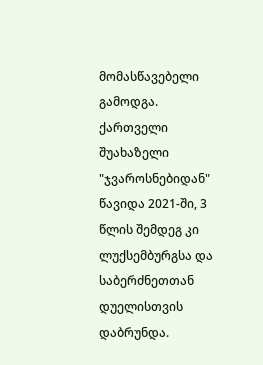მომასწავებელი გამოდგა. ქართველი შუახაზელი "ჯვაროსნებიდან" წავიდა 2021-ში, 3 წლის შემდეგ კი ლუქსემბურგსა და საბერძნეთთან დუელისთვის დაბრუნდა.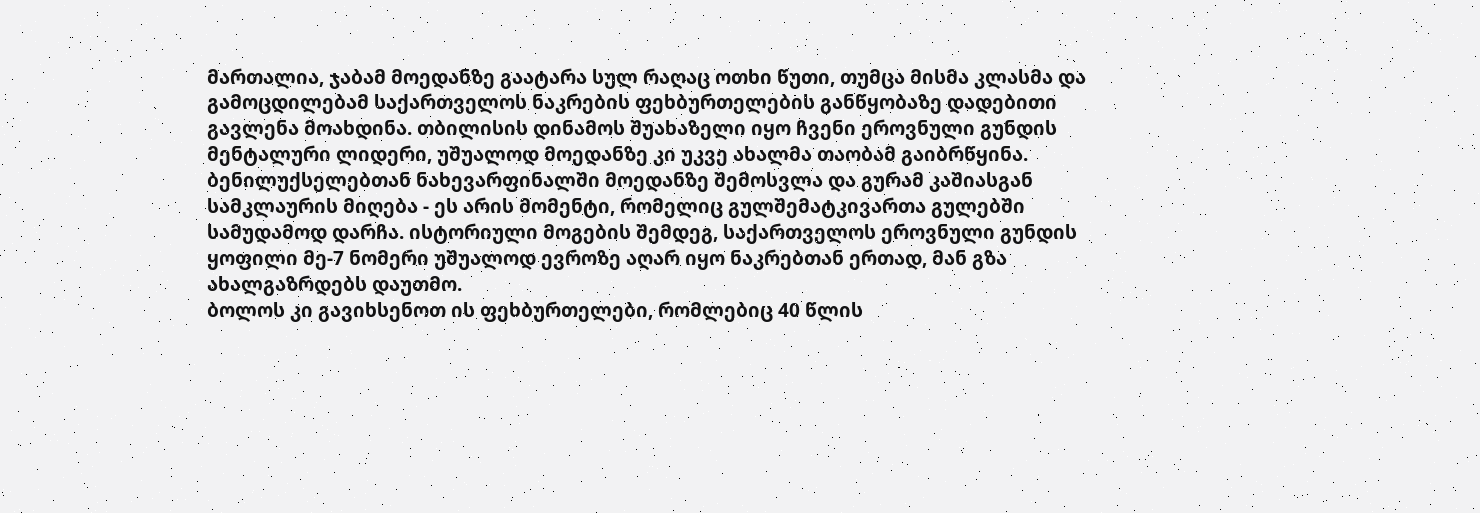მართალია, ჯაბამ მოედანზე გაატარა სულ რაღაც ოთხი წუთი, თუმცა მისმა კლასმა და გამოცდილებამ საქართველოს ნაკრების ფეხბურთელების განწყობაზე დადებითი გავლენა მოახდინა. თბილისის დინამოს შუახაზელი იყო ჩვენი ეროვნული გუნდის მენტალური ლიდერი, უშუალოდ მოედანზე კი უკვე ახალმა თაობამ გაიბრწყინა.
ბენილუქსელებთან ნახევარფინალში მოედანზე შემოსვლა და გურამ კაშიასგან სამკლაურის მიღება - ეს არის მომენტი, რომელიც გულშემატკივართა გულებში სამუდამოდ დარჩა. ისტორიული მოგების შემდეგ, საქართველოს ეროვნული გუნდის ყოფილი მე-7 ნომერი უშუალოდ ევროზე აღარ იყო ნაკრებთან ერთად, მან გზა ახალგაზრდებს დაუთმო.
ბოლოს კი გავიხსენოთ ის ფეხბურთელები, რომლებიც 40 წლის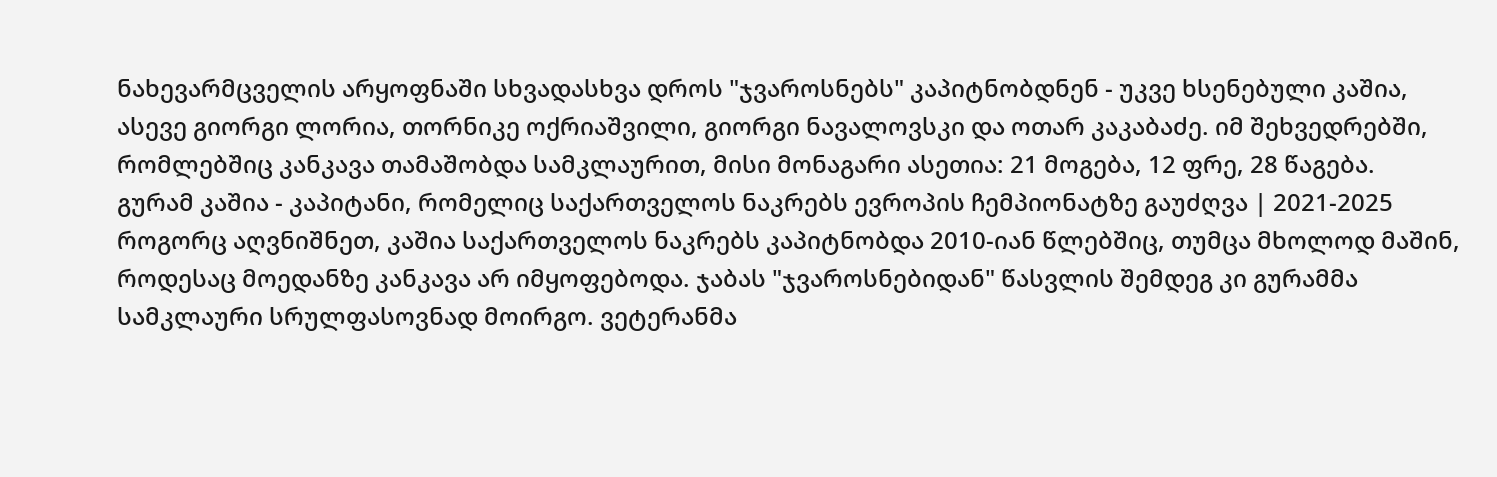ნახევარმცველის არყოფნაში სხვადასხვა დროს "ჯვაროსნებს" კაპიტნობდნენ - უკვე ხსენებული კაშია, ასევე გიორგი ლორია, თორნიკე ოქრიაშვილი, გიორგი ნავალოვსკი და ოთარ კაკაბაძე. იმ შეხვედრებში, რომლებშიც კანკავა თამაშობდა სამკლაურით, მისი მონაგარი ასეთია: 21 მოგება, 12 ფრე, 28 წაგება.
გურამ კაშია - კაპიტანი, რომელიც საქართველოს ნაკრებს ევროპის ჩემპიონატზე გაუძღვა | 2021-2025
როგორც აღვნიშნეთ, კაშია საქართველოს ნაკრებს კაპიტნობდა 2010-იან წლებშიც, თუმცა მხოლოდ მაშინ, როდესაც მოედანზე კანკავა არ იმყოფებოდა. ჯაბას "ჯვაროსნებიდან" წასვლის შემდეგ კი გურამმა სამკლაური სრულფასოვნად მოირგო. ვეტერანმა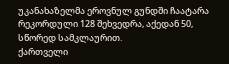უკანახაზელმა ეროვნულ გუნდში ჩაატარა რეკორდული 128 შეხვედრა, აქედან 50, სწორედ სამკლაურით.
ქართველი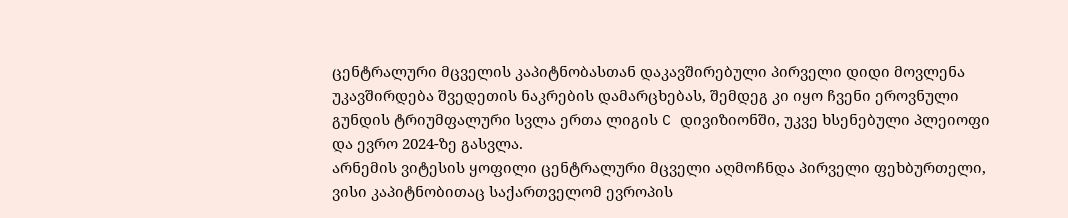ცენტრალური მცველის კაპიტნობასთან დაკავშირებული პირველი დიდი მოვლენა უკავშირდება შვედეთის ნაკრების დამარცხებას, შემდეგ კი იყო ჩვენი ეროვნული გუნდის ტრიუმფალური სვლა ერთა ლიგის C დივიზიონში, უკვე ხსენებული პლეიოფი და ევრო 2024-ზე გასვლა.
არნემის ვიტესის ყოფილი ცენტრალური მცველი აღმოჩნდა პირველი ფეხბურთელი, ვისი კაპიტნობითაც საქართველომ ევროპის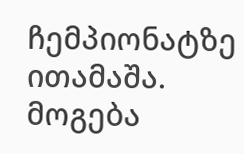ჩემპიონატზე ითამაშა. მოგება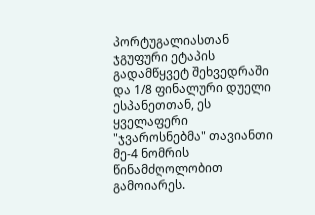პორტუგალიასთან ჯგუფური ეტაპის გადამწყვეტ შეხვედრაში და 1/8 ფინალური დუელი ესპანეთთან, ეს ყველაფერი "ჯვაროსნებმა" თავიანთი მე-4 ნომრის წინამძღოლობით გამოიარეს.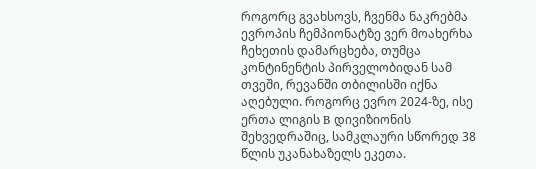როგორც გვახსოვს, ჩვენმა ნაკრებმა ევროპის ჩემპიონატზე ვერ მოახერხა ჩეხეთის დამარცხება, თუმცა კონტინენტის პირველობიდან სამ თვეში, რევანში თბილისში იქნა აღებული. როგორც ევრო 2024-ზე, ისე ერთა ლიგის B დივიზიონის შეხვედრაშიც, სამკლაური სწორედ 38 წლის უკანახაზელს ეკეთა.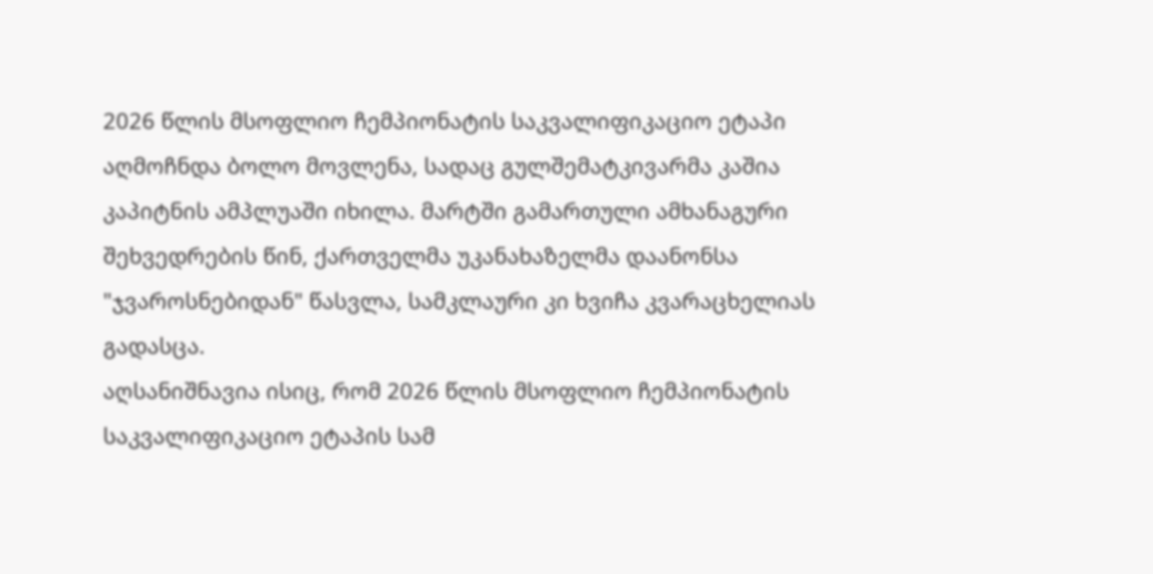2026 წლის მსოფლიო ჩემპიონატის საკვალიფიკაციო ეტაპი აღმოჩნდა ბოლო მოვლენა, სადაც გულშემატკივარმა კაშია კაპიტნის ამპლუაში იხილა. მარტში გამართული ამხანაგური შეხვედრების წინ, ქართველმა უკანახაზელმა დაანონსა "ჯვაროსნებიდან" წასვლა, სამკლაური კი ხვიჩა კვარაცხელიას გადასცა.
აღსანიშნავია ისიც, რომ 2026 წლის მსოფლიო ჩემპიონატის საკვალიფიკაციო ეტაპის სამ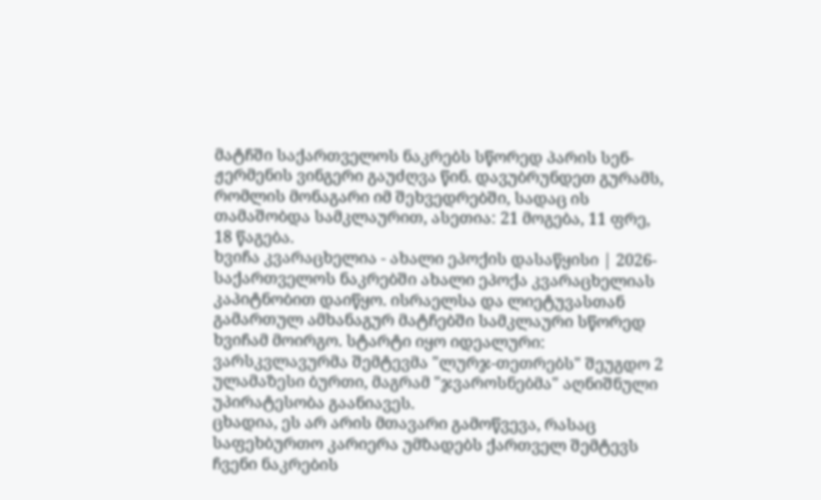მატჩში საქართველოს ნაკრებს სწორედ პარის სენ-ჟერმენის ვინგერი გაუძღვა წინ. დავუბრუნდეთ გურამს, რომლის მონაგარი იმ შეხვედრებში, სადაც ის თამაშობდა სამკლაურით, ასეთია: 21 მოგება, 11 ფრე, 18 წაგება.
ხვიჩა კვარაცხელია - ახალი ეპოქის დასაწყისი | 2026-
საქართველოს ნაკრებში ახალი ეპოქა კვარაცხელიას კაპიტნობით დაიწყო. ისრაელსა და ლიეტუვასთან გამართულ ამხანაგურ მატჩებში სამკლაური სწორედ ხვიჩამ მოირგო. სტარტი იყო იდეალური: ვარსკვლავურმა შემტევმა "ლურჯ-თეთრებს" შეუგდო 2 ულამაზესი ბურთი, მაგრამ "ჯვაროსნებმა" აღნიშნული უპირატესობა გაანიავეს.
ცხადია, ეს არ არის მთავარი გამოწვევა, რასაც საფეხბურთო კარიერა უმზადებს ქართველ შემტევს ჩვენი ნაკრების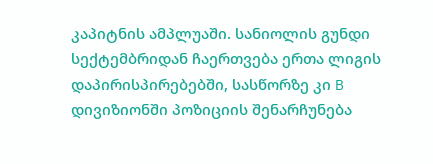კაპიტნის ამპლუაში. სანიოლის გუნდი სექტემბრიდან ჩაერთვება ერთა ლიგის დაპირისპირებებში, სასწორზე კი B დივიზიონში პოზიციის შენარჩუნება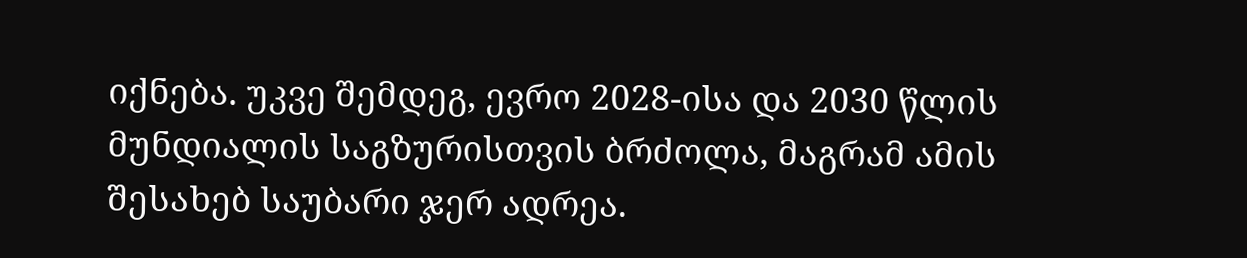იქნება. უკვე შემდეგ, ევრო 2028-ისა და 2030 წლის მუნდიალის საგზურისთვის ბრძოლა, მაგრამ ამის შესახებ საუბარი ჯერ ადრეა.